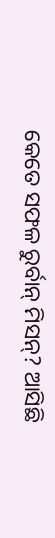କେତେ ସଫଳ ରୁର୍ବାନ୍ ମିସନ୍? ଆସିଛି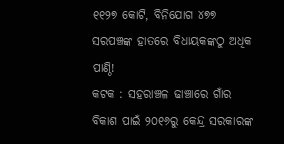୧୧୨୭ କୋଟି, ବିନିଯୋଗ ୪୭୭
ସରପଞ୍ଚଙ୍କ ହାତରେ ବିଧାୟକଙ୍କଠୁ ଅଧିକ ପାଣ୍ଠି!
କଟକ : ସହରାଞ୍ଚଳ ଢାଞ୍ଚାରେ ଗାଁର ବିକାଶ ପାଇଁ ୨୦୧୬ରୁ କେନ୍ଦ୍ର ସରକାରଙ୍କ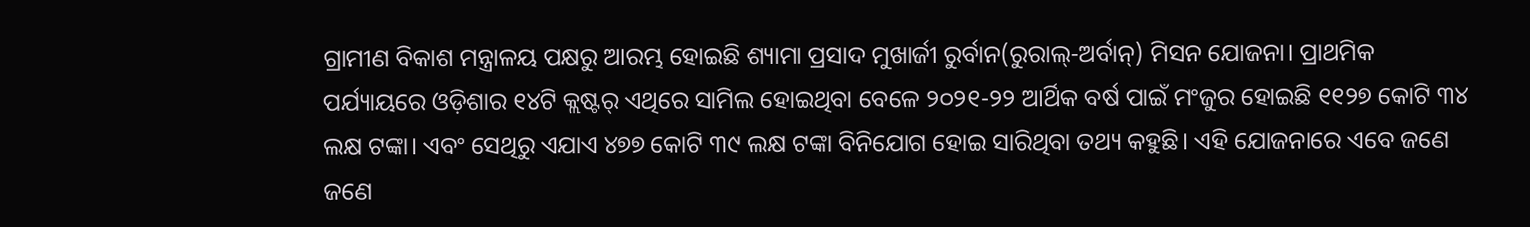ଗ୍ରାମୀଣ ବିକାଶ ମନ୍ତ୍ରାଳୟ ପକ୍ଷରୁ ଆରମ୍ଭ ହୋଇଛି ଶ୍ୟାମା ପ୍ରସାଦ ମୁଖାର୍ଜୀ ରୁର୍ବାନ(ରୁରାଲ୍-ଅର୍ବାନ୍) ମିସନ ଯୋଜନା। ପ୍ରାଥମିକ ପର୍ଯ୍ୟାୟରେ ଓଡ଼ିଶାର ୧୪ଟି କ୍ଲଷ୍ଟର୍ ଏଥିରେ ସାମିଲ ହୋଇଥିବା ବେଳେ ୨୦୨୧-୨୨ ଆର୍ଥିକ ବର୍ଷ ପାଇଁ ମଂଜୁର ହୋଇଛି ୧୧୨୭ କୋଟି ୩୪ ଲକ୍ଷ ଟଙ୍କା। ଏବଂ ସେଥିରୁ ଏଯାଏ ୪୭୭ କୋଟି ୩୯ ଲକ୍ଷ ଟଙ୍କା ବିନିଯୋଗ ହୋଇ ସାରିଥିବା ତଥ୍ୟ କହୁଛି। ଏହି ଯୋଜନାରେ ଏବେ ଜଣେ ଜଣେ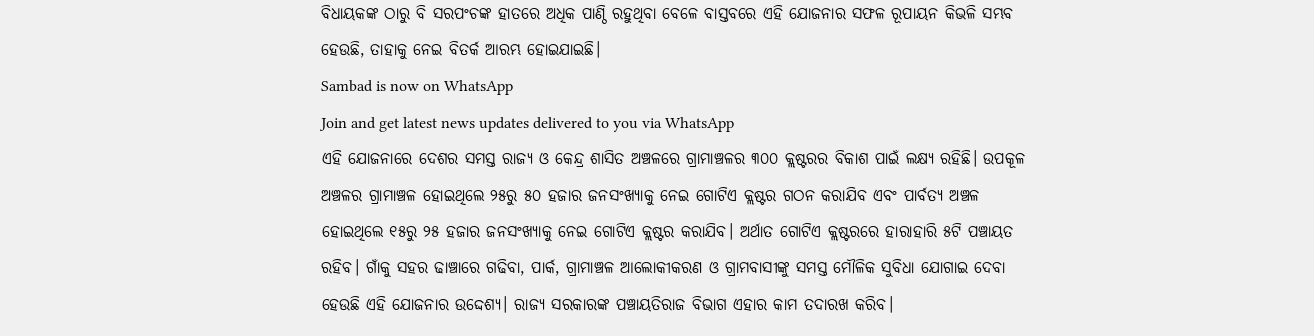ବିଧାୟକଙ୍କ ଠାରୁ ବି ସରପଂଚଙ୍କ ହାତରେ ଅଧିକ ପାଣ୍ଠି ରହୁଥିବା ବେଳେ ବାସ୍ତବରେ ଏହି ଯୋଜନାର ସଫଳ ରୂପାୟନ କିଭଳି ସମ୍ଭବ ହେଉଛି, ତାହାକୁ ନେଇ ବିତର୍କ ଆରମ୍ଭ ହୋଇଯାଇଛି।
Sambad is now on WhatsApp
Join and get latest news updates delivered to you via WhatsApp
ଏହି ଯୋଜନାରେ ଦେଶର ସମସ୍ତ ରାଜ୍ୟ ଓ କେନ୍ଦ୍ର ଶାସିତ ଅଞ୍ଚଳରେ ଗ୍ରାମାଞ୍ଚଳର ୩୦୦ କ୍ଲଷ୍ଟରର ବିକାଶ ପାଇଁ ଲକ୍ଷ୍ୟ ରହିଛି। ଉପକୂଳ ଅଞ୍ଚଳର ଗ୍ରାମାଞ୍ଚଳ ହୋଇଥିଲେ ୨୫ରୁ ୫୦ ହଜାର ଜନସଂଖ୍ୟାକୁ ନେଇ ଗୋଟିଏ କ୍ଲଷ୍ଟର ଗଠନ କରାଯିବ ଏବଂ ପାର୍ବତ୍ୟ ଅଞ୍ଚଳ ହୋଇଥିଲେ ୧୫ରୁ ୨୫ ହଜାର ଜନସଂଖ୍ୟାକୁ ନେଇ ଗୋଟିଏ କ୍ଲଷ୍ଟର କରାଯିବ। ଅର୍ଥାତ ଗୋଟିଏ କ୍ଲଷ୍ଟରରେ ହାରାହାରି ୫ଟି ପଞ୍ଚାୟତ ରହିବ। ଗାଁକୁ ସହର ଢାଞ୍ଚାରେ ଗଢିବା, ପାର୍କ, ଗ୍ରାମାଞ୍ଚଳ ଆଲୋକୀକରଣ ଓ ଗ୍ରାମବାସୀଙ୍କୁ ସମସ୍ତ ମୌଳିକ ସୁବିଧା ଯୋଗାଇ ଦେବା ହେଉଛି ଏହି ଯୋଜନାର ଉଦ୍ଦେଶ୍ୟ। ରାଜ୍ୟ ସରକାରଙ୍କ ପଞ୍ଚାୟତିରାଜ ବିଭାଗ ଏହାର କାମ ତଦାରଖ କରିବ।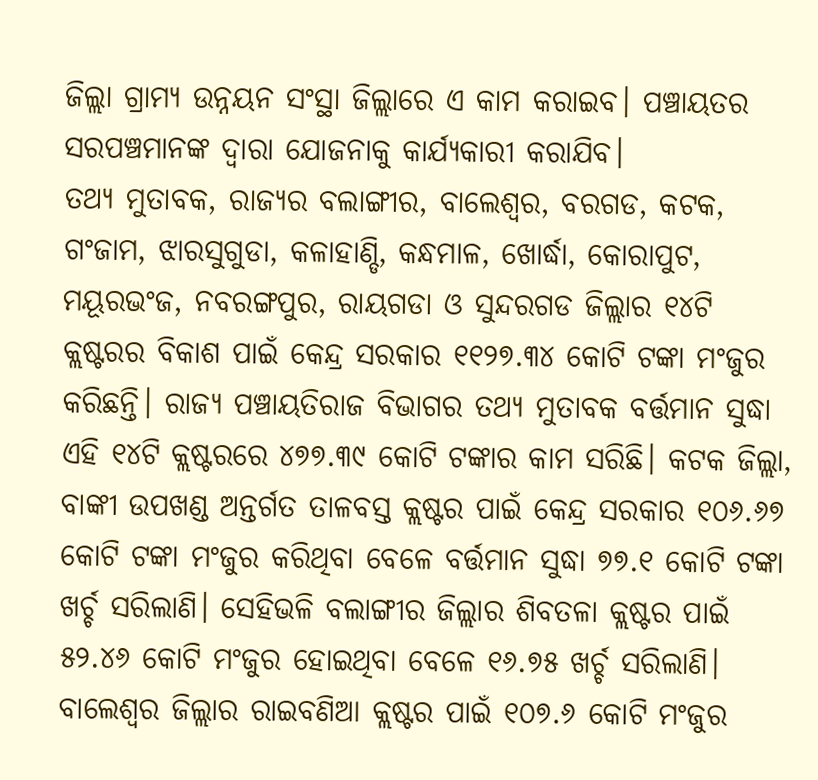ଜିଲ୍ଲା ଗ୍ରାମ୍ୟ ଉନ୍ନୟନ ସଂସ୍ଥା ଜିଲ୍ଲାରେ ଏ କାମ କରାଇବ। ପଞ୍ଚାୟତର ସରପଞ୍ଚମାନଙ୍କ ଦ୍ବାରା ଯୋଜନାକୁ କାର୍ଯ୍ୟକାରୀ କରାଯିବ।
ତଥ୍ୟ ମୁତାବକ, ରାଜ୍ୟର ବଲାଙ୍ଗୀର, ବାଲେଶ୍ବର, ବରଗଡ, କଟକ, ଗଂଜାମ, ଝାରସୁଗୁଡା, କଳାହାଣ୍ଡି, କନ୍ଧମାଳ, ଖୋର୍ଦ୍ଧା, କୋରାପୁଟ, ମୟୂରଭଂଜ, ନବରଙ୍ଗପୁର, ରାୟଗଡା ଓ ସୁନ୍ଦରଗଡ ଜିଲ୍ଲାର ୧୪ଟି କ୍ଲଷ୍ଟରର ବିକାଶ ପାଇଁ କେନ୍ଦ୍ର ସରକାର ୧୧୨୭.୩୪ କୋଟି ଟଙ୍କା ମଂଜୁର କରିଛନ୍ତି। ରାଜ୍ୟ ପଞ୍ଚାୟତିରାଜ ବିଭାଗର ତଥ୍ୟ ମୁତାବକ ବର୍ତ୍ତମାନ ସୁଦ୍ଧା ଏହି ୧୪ଟି କ୍ଲଷ୍ଟରରେ ୪୭୭.୩୯ କୋଟି ଟଙ୍କାର କାମ ସରିଛି। କଟକ ଜିଲ୍ଲା, ବାଙ୍କୀ ଉପଖଣ୍ଡ ଅନ୍ତର୍ଗତ ତାଳବସ୍ତ କ୍ଲଷ୍ଟର ପାଇଁ କେନ୍ଦ୍ର ସରକାର ୧୦୬.୬୭ କୋଟି ଟଙ୍କା ମଂଜୁର କରିଥିବା ବେଳେ ବର୍ତ୍ତମାନ ସୁଦ୍ଧା ୭୭.୧ କୋଟି ଟଙ୍କା ଖର୍ଚ୍ଚ ସରିଲାଣି। ସେହିଭଳି ବଲାଙ୍ଗୀର ଜିଲ୍ଲାର ଶିବତଳା କ୍ଲଷ୍ଟର ପାଇଁ ୫୨.୪୬ କୋଟି ମଂଜୁର ହୋଇଥିବା ବେଳେ ୧୬.୭୫ ଖର୍ଚ୍ଚ ସରିଲାଣି। ବାଲେଶ୍ବର ଜିଲ୍ଲାର ରାଇବଣିଆ କ୍ଲଷ୍ଟର ପାଇଁ ୧୦୭.୬ କୋଟି ମଂଜୁର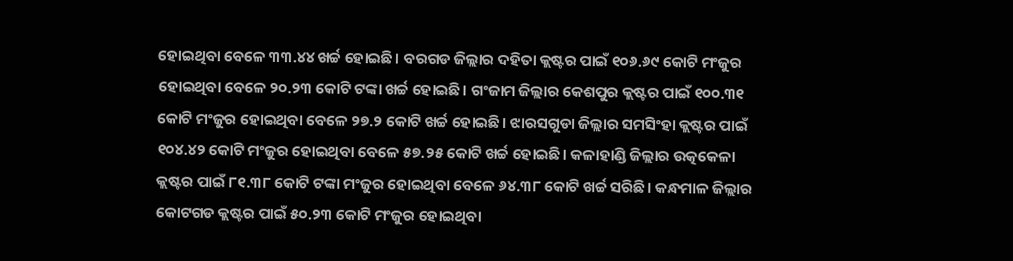ହୋଇଥିବା ବେଳେ ୩୩.୪୪ ଖର୍ଚ୍ଚ ହୋଇଛି। ବରଗଡ ଜିଲ୍ଲାର ଦହିତା କ୍ଲଷ୍ଟର ପାଇଁ ୧୦୬.୬୯ କୋଟି ମଂଜୁର ହୋଇଥିବା ବେଳେ ୨୦.୨୩ କୋଟି ଟଙ୍କା ଖର୍ଚ୍ଚ ହୋଇଛି। ଗଂଜାମ ଜିଲ୍ଲାର କେଶପୁର କ୍ଲଷ୍ଟର ପାଇଁ ୧୦୦.୩୧ କୋଟି ମଂଜୁର ହୋଇଥିବା ବେଳେ ୨୭.୨ କୋଟି ଖର୍ଚ୍ଚ ହୋଇଛି। ଝାରସଗୁଡା ଜିଲ୍ଲାର ସମସିଂହା କ୍ଲଷ୍ଟର ପାଇଁ ୧୦୪.୪୨ କୋଟି ମଂଜୁର ହୋଇଥିବା ବେଳେ ୫୭.୨୫ କୋଟି ଖର୍ଚ୍ଚ ହୋଇଛି। କଳାହାଣ୍ଡି ଜିଲ୍ଲାର ଉତ୍କକେଳା କ୍ଲଷ୍ଟର ପାଇଁ ୮୧.୩୮ କୋଟି ଟଙ୍କା ମଂଜୁର ହୋଇଥିବା ବେଳେ ୬୪.୩୮ କୋଟି ଖର୍ଚ୍ଚ ସରିଛି। କନ୍ଧମାଳ ଜିଲ୍ଲାର କୋଟଗଡ କ୍ଲଷ୍ଟର ପାଇଁ ୫୦.୨୩ କୋଟି ମଂଜୁର ହୋଇଥିବା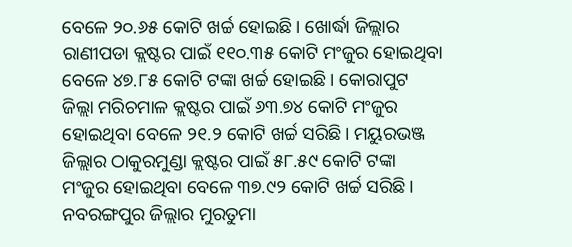ବେଳେ ୨୦.୬୫ କୋଟି ଖର୍ଚ୍ଚ ହୋଇଛି। ଖୋର୍ଦ୍ଧା ଜିଲ୍ଲାର ରାଣୀପଡା କ୍ଲଷ୍ଟର ପାଇଁ ୧୧୦.୩୫ କୋଟି ମଂଜୁର ହୋଇଥିବା ବେଳେ ୪୭.୮୫ କୋଟି ଟଙ୍କା ଖର୍ଚ୍ଚ ହୋଇଛି। କୋରାପୁଟ ଜିଲ୍ଲା ମରିଚମାଳ କ୍ଲଷ୍ଟର ପାଇଁ ୬୩.୭୪ କୋଟି ମଂଜୁର ହୋଇଥିବା ବେଳେ ୨୧.୨ କୋଟି ଖର୍ଚ୍ଚ ସରିଛି। ମୟୁରଭଞ୍ଜ ଜିଲ୍ଲାର ଠାକୁରମୁଣ୍ଡା କ୍ଲଷ୍ଟର ପାଇଁ ୫୮.୫୯ କୋଟି ଟଙ୍କା ମଂଜୁର ହୋଇଥିବା ବେଳେ ୩୭.୯୨ କୋଟି ଖର୍ଚ୍ଚ ସରିଛି। ନବରଙ୍ଗପୁର ଜିଲ୍ଲାର ମୁରତୁମା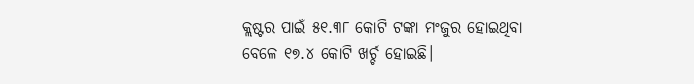କ୍ଲଷ୍ଟର ପାଇଁ ୫୧.୩୮ କୋଟି ଟଙ୍କା ମଂଜୁର ହୋଇଥିବା ବେଳେ ୧୭.୪ କୋଟି ଖର୍ଚ୍ଚ ହୋଇଛି।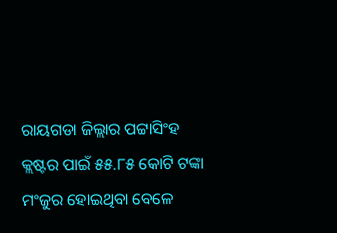ରାୟଗଡା ଜିଲ୍ଲାର ପଟ୍ଟାସିଂହ କ୍ଲଷ୍ଟର ପାଇଁ ୫୫.୮୫ କୋଟି ଟଙ୍କା ମଂଜୁର ହୋଇଥିବା ବେଳେ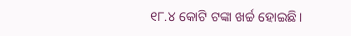୧୮.୪ କୋଟି ଟଙ୍କା ଖର୍ଚ୍ଚ ହୋଇଛି।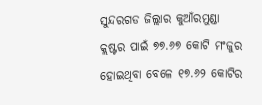ସୁନ୍ଦରଗଡ ଜିଲ୍ଲାର କୁଆଁରମୁଣ୍ଡା କ୍ଲଷ୍ଟର ପାଇଁ ୭୭.୬୭ କୋଟି ମଂଜୁର ହୋଇଥିବା ବେଳେ ୧୭.୬୨ କୋଟିର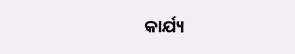କାର୍ଯ୍ୟ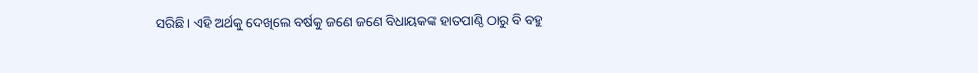ସରିଛି। ଏହି ଅର୍ଥକୁ ଦେଖିଲେ ବର୍ଷକୁ ଜଣେ ଜଣେ ବିଧାୟକଙ୍କ ହାତପାଣ୍ଠି ଠାରୁ ବି ବହୁ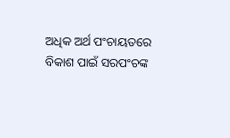ଅଧିକ ଅର୍ଥ ପଂଚାୟତରେ ବିକାଶ ପାଇଁ ସରପଂଚଙ୍କ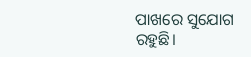ପାଖରେ ସୁଯୋଗ ରହୁଛି।